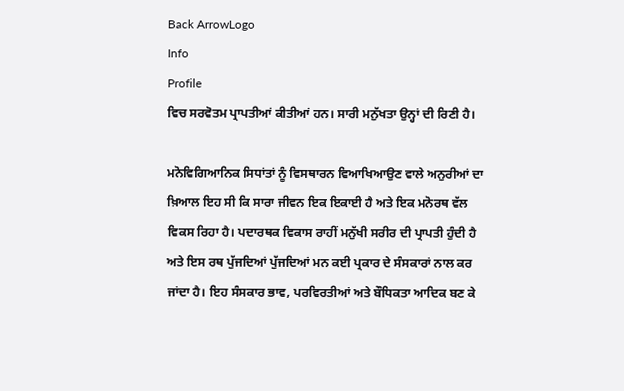Back ArrowLogo
Info
Profile
ਵਿਚ ਸਰਵੋਤਮ ਪ੍ਰਾਪਤੀਆਂ ਕੀਤੀਆਂ ਹਨ। ਸਾਰੀ ਮਨੁੱਖਤਾ ਉਨ੍ਹਾਂ ਦੀ ਰਿਣੀ ਹੈ।

ਮਨੋਵਿਗਿਆਨਿਕ ਸਿਧਾਂਤਾਂ ਨੂੰ ਵਿਸਥਾਰਨ ਵਿਆਖਿਆਉਣ ਵਾਲੇ ਅਨੁਰੀਆਂ ਦਾ ਖ਼ਿਆਲ ਇਹ ਸੀ ਕਿ ਸਾਰਾ ਜੀਵਨ ਇਕ ਇਕਾਈ ਹੈ ਅਤੇ ਇਕ ਮਨੋਰਥ ਵੱਲ ਵਿਕਸ ਰਿਹਾ ਹੈ। ਪਦਾਰਥਕ ਵਿਕਾਸ ਰਾਹੀਂ ਮਨੁੱਖੀ ਸਰੀਰ ਦੀ ਪ੍ਰਾਪਤੀ ਹੁੰਦੀ ਹੈ ਅਤੇ ਇਸ ਰਥ ਪੁੱਜਦਿਆਂ ਪੁੱਜਦਿਆਂ ਮਨ ਕਈ ਪ੍ਰਕਾਰ ਦੇ ਸੰਸਕਾਰਾਂ ਨਾਲ ਕਰ ਜਾਂਦਾ ਹੈ। ਇਹ ਸੰਸਕਾਰ ਭਾਵ, ਪਰਵਿਰਤੀਆਂ ਅਤੇ ਬੌਧਿਕਤਾ ਆਦਿਕ ਬਣ ਕੇ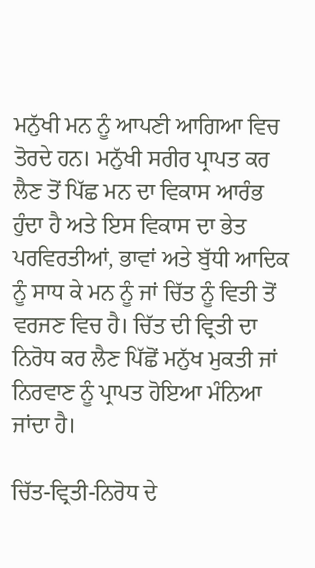ਮਨੁੱਖੀ ਮਨ ਨੂੰ ਆਪਣੀ ਆਗਿਆ ਵਿਚ ਤੋਰਦੇ ਹਨ। ਮਨੁੱਖੀ ਸਰੀਰ ਪ੍ਰਾਪਤ ਕਰ ਲੈਣ ਤੋਂ ਪਿੱਛ ਮਨ ਦਾ ਵਿਕਾਸ ਆਰੰਭ ਹੁੰਦਾ ਹੈ ਅਤੇ ਇਸ ਵਿਕਾਸ ਦਾ ਭੇਤ ਪਰਵਿਰਤੀਆਂ, ਭਾਵਾਂ ਅਤੇ ਬੁੱਧੀ ਆਦਿਕ ਨੂੰ ਸਾਧ ਕੇ ਮਨ ਨੂੰ ਜਾਂ ਚਿੱਤ ਨੂੰ ਵਿਤੀ ਤੋਂ ਵਰਜਣ ਵਿਚ ਹੈ। ਚਿੱਤ ਦੀ ਵ੍ਰਿਤੀ ਦਾ ਨਿਰੋਧ ਕਰ ਲੈਣ ਪਿੱਛੋਂ ਮਨੁੱਖ ਮੁਕਤੀ ਜਾਂ ਨਿਰਵਾਣ ਨੂੰ ਪ੍ਰਾਪਤ ਹੋਇਆ ਮੰਨਿਆ ਜਾਂਦਾ ਹੈ।

ਚਿੱਤ-ਵ੍ਰਿਤੀ-ਨਿਰੋਧ ਦੇ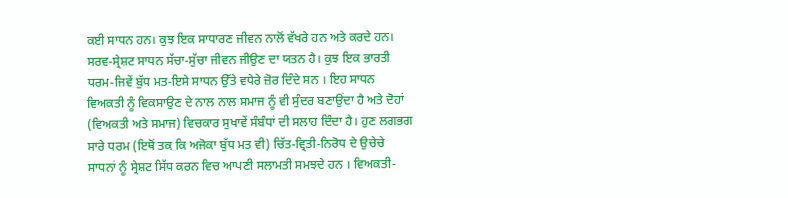ਕਈ ਸਾਧਨ ਹਨ। ਕੁਝ ਇਕ ਸਾਧਾਰਣ ਜੀਵਨ ਨਾਲੋਂ ਵੱਖਰੇ ਹਨ ਅਤੇ ਕਰਦੇ ਹਨ। ਸਰਵ-ਸ੍ਰੇਸ਼ਟ ਸਾਧਨ ਸੱਚਾ-ਸੁੱਚਾ ਜੀਵਨ ਜੀਉਣ ਦਾ ਯਤਨ ਹੈ। ਕੁਝ ਇਕ ਭਾਰਤੀ ਧਰਮ-ਜਿਵੇਂ ਬੁੱਧ ਮਤ-ਇਸੇ ਸਾਧਨ ਉੱਤੇ ਵਧੇਰੇ ਜ਼ੋਰ ਦਿੰਦੇ ਸਨ । ਇਹ ਸਾਧਨ ਵਿਅਕਤੀ ਨੂੰ ਵਿਕਸਾਉਣ ਦੇ ਨਾਲ ਨਾਲ ਸਮਾਜ ਨੂੰ ਵੀ ਸੁੰਦਰ ਬਣਾਉਂਦਾ ਹੈ ਅਤੇ ਦੋਹਾਂ (ਵਿਅਕਤੀ ਅਤੇ ਸਮਾਜ) ਵਿਚਕਾਰ ਸੁਖਾਵੇਂ ਸੰਬੰਧਾਂ ਦੀ ਸਲਾਹ ਦਿੰਦਾ ਹੈ। ਹੁਣ ਲਗਭਗ ਸਾਰੇ ਧਰਮ (ਇਥੋਂ ਤਕ ਕਿ ਅਜੋਕਾ ਬੁੱਧ ਮਤ ਵੀ) ਚਿੱਤ-ਵ੍ਰਿਤੀ-ਨਿਰੋਧ ਦੇ ਉਚੇਚੇ ਸਾਧਨਾਂ ਨੂੰ ਸ੍ਰੇਸ਼ਟ ਸਿੱਧ ਕਰਨ ਵਿਚ ਆਪਣੀ ਸਲਾਮਤੀ ਸਮਝਦੇ ਹਨ । ਵਿਅਕਤੀ-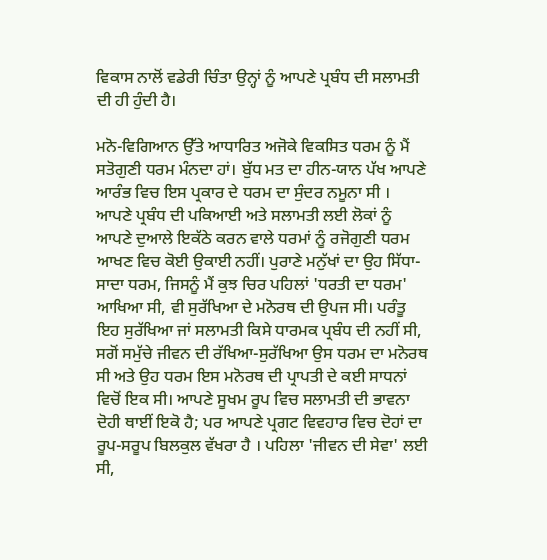ਵਿਕਾਸ ਨਾਲੋਂ ਵਡੇਰੀ ਚਿੰਤਾ ਉਨ੍ਹਾਂ ਨੂੰ ਆਪਣੇ ਪ੍ਰਬੰਧ ਦੀ ਸਲਾਮਤੀ ਦੀ ਹੀ ਹੁੰਦੀ ਹੈ।

ਮਨੋ-ਵਿਗਿਆਨ ਉੱਤੇ ਆਧਾਰਿਤ ਅਜੋਕੇ ਵਿਕਸਿਤ ਧਰਮ ਨੂੰ ਮੈਂ ਸਤੋਗੁਣੀ ਧਰਮ ਮੰਨਦਾ ਹਾਂ। ਬੁੱਧ ਮਤ ਦਾ ਹੀਨ-ਯਾਨ ਪੱਖ ਆਪਣੇ ਆਰੰਭ ਵਿਚ ਇਸ ਪ੍ਰਕਾਰ ਦੇ ਧਰਮ ਦਾ ਸੁੰਦਰ ਨਮੂਨਾ ਸੀ । ਆਪਣੇ ਪ੍ਰਬੰਧ ਦੀ ਪਕਿਆਈ ਅਤੇ ਸਲਾਮਤੀ ਲਈ ਲੋਕਾਂ ਨੂੰ ਆਪਣੇ ਦੁਆਲੇ ਇਕੱਠੇ ਕਰਨ ਵਾਲੇ ਧਰਮਾਂ ਨੂੰ ਰਜੋਗੁਣੀ ਧਰਮ ਆਖਣ ਵਿਚ ਕੋਈ ਉਕਾਈ ਨਹੀਂ। ਪੁਰਾਣੇ ਮਨੁੱਖਾਂ ਦਾ ਉਹ ਸਿੱਧਾ-ਸਾਦਾ ਧਰਮ, ਜਿਸਨੂੰ ਮੈਂ ਕੁਝ ਚਿਰ ਪਹਿਲਾਂ 'ਧਰਤੀ ਦਾ ਧਰਮ' ਆਖਿਆ ਸੀ, ਵੀ ਸੁਰੱਖਿਆ ਦੇ ਮਨੋਰਥ ਦੀ ਉਪਜ ਸੀ। ਪਰੰਤੂ ਇਹ ਸੁਰੱਖਿਆ ਜਾਂ ਸਲਾਮਤੀ ਕਿਸੇ ਧਾਰਮਕ ਪ੍ਰਬੰਧ ਦੀ ਨਹੀਂ ਸੀ, ਸਗੋਂ ਸਮੁੱਚੇ ਜੀਵਨ ਦੀ ਰੱਖਿਆ-ਸੁਰੱਖਿਆ ਉਸ ਧਰਮ ਦਾ ਮਨੋਰਥ ਸੀ ਅਤੇ ਉਹ ਧਰਮ ਇਸ ਮਨੋਰਥ ਦੀ ਪ੍ਰਾਪਤੀ ਦੇ ਕਈ ਸਾਧਨਾਂ ਵਿਚੋਂ ਇਕ ਸੀ। ਆਪਣੇ ਸੂਖਮ ਰੂਪ ਵਿਚ ਸਲਾਮਤੀ ਦੀ ਭਾਵਨਾ ਦੋਹੀ ਥਾਈਂ ਇਕੋ ਹੈ; ਪਰ ਆਪਣੇ ਪ੍ਰਗਟ ਵਿਵਹਾਰ ਵਿਚ ਦੋਹਾਂ ਦਾ ਰੂਪ-ਸਰੂਪ ਬਿਲਕੁਲ ਵੱਖਰਾ ਹੈ । ਪਹਿਲਾ 'ਜੀਵਨ ਦੀ ਸੇਵਾ' ਲਈ ਸੀ,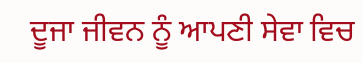ਦੂਜਾ ਜੀਵਨ ਨੂੰ ਆਪਣੀ ਸੇਵਾ ਵਿਚ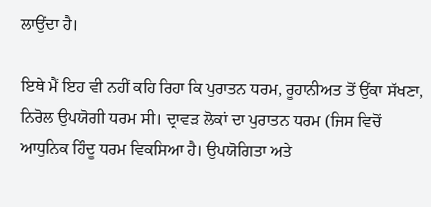ਲਾਉਂਦਾ ਹੈ।

ਇਥੇ ਮੈਂ ਇਹ ਵੀ ਨਹੀਂ ਕਹਿ ਰਿਹਾ ਕਿ ਪੁਰਾਤਨ ਧਰਮ, ਰੂਹਾਨੀਅਤ ਤੋਂ ਉਂਕਾ ਸੱਖਣਾ, ਨਿਰੋਲ ਉਪਯੋਗੀ ਧਰਮ ਸੀ। ਦ੍ਰਾਵੜ ਲੋਕਾਂ ਦਾ ਪੁਰਾਤਨ ਧਰਮ (ਜਿਸ ਵਿਚੋਂ ਆਧੁਨਿਕ ਹਿੰਦੂ ਧਰਮ ਵਿਕਸਿਆ ਹੈ। ਉਪਯੋਗਿਤਾ ਅਤੇ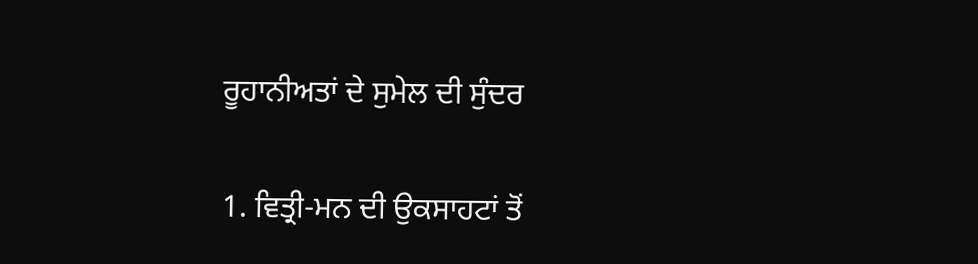ਰੂਹਾਨੀਅਤਾਂ ਦੇ ਸੁਮੇਲ ਦੀ ਸੁੰਦਰ

1. ਵਿਤ੍ਰੀ-ਮਨ ਦੀ ਉਕਸਾਹਟਾਂ ਤੋਂ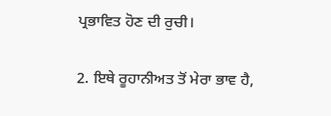ਪ੍ਰਭਾਵਿਤ ਹੋਣ ਦੀ ਰੁਚੀ।

2. ਇਥੇ ਰੂਹਾਨੀਅਤ ਤੋਂ ਮੇਰਾ ਭਾਵ ਹੈ,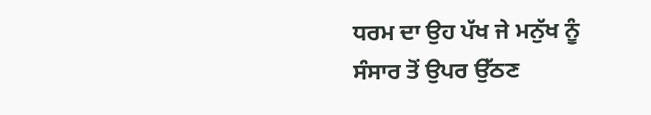ਧਰਮ ਦਾ ਉਹ ਪੱਖ ਜੇ ਮਨੁੱਖ ਨੂੰ ਸੰਸਾਰ ਤੋਂ ਉਪਰ ਉੱਠਣ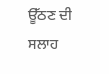ਊੱਠਣ ਦੀ ਸਲਾਹ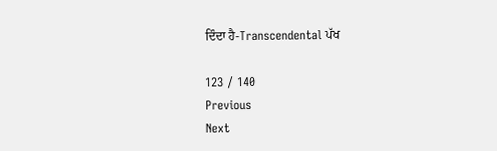ਦਿੰਦਾ ਹੈ-Transcendental ਪੱਖ

123 / 140
Previous
Next